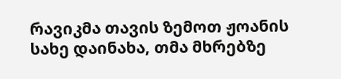რავიკმა თავის ზემოთ ჟოანის სახე დაინახა, თმა მხრებზე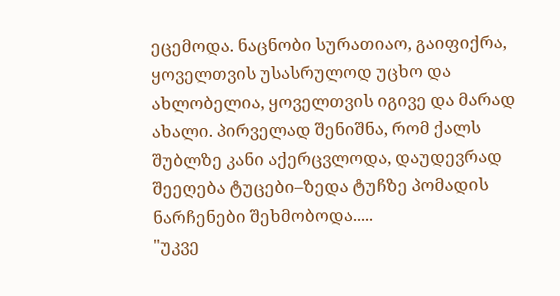ეცემოდა. ნაცნობი სურათიაო, გაიფიქრა, ყოველთვის უსასრულოდ უცხო და ახლობელია, ყოველთვის იგივე და მარად ახალი. პირველად შენიშნა, რომ ქალს შუბლზე კანი აქერცვლოდა, დაუდევრად შეეღება ტუცები–ზედა ტუჩზე პომადის ნარჩენები შეხმობოდა.....
"უკვე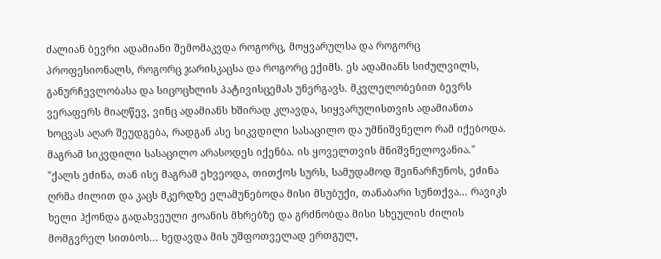ძალიან ბევრი ადამიანი შემომაკვდა როგორც, მოყვარულსა და როგორც პროფესიონალს, როგორც ჯარისკაცსა და როგორც ექიმს. ეს ადამიანს სიძულვილს, განურჩევლობასა და სიცოცხლის პატივისცემას უნერგავს. მკვლელობებით ბევრს ვერაფერს მიაღწევ, ვინც ადამიანს ხშირად კლავდა, სიყვარულისთვის ადამიანთა ხოცვას აღარ შეუდგება, რადგან ასე სიკვდილი სასაცილო და უმნიშვნელო რამ იქებოდა. მაგრამ სიკვდილი სასაცილო არასოდეს იქენბა. ის ყოველთვის მნიშვნელოვანია."
"ქალს ეძინა, თან ისე მაგრამ ეხვეოდა, თითქოს სურს, სამუდამოდ შეინარჩუნოს, ეძინა ღრმა ძილით და კაცს მკერდზე ელამუნებოდა მისი მსუბუქი, თანაბარი სუნთქვა... რავიკს ხელი ჰქონდა გადახვეული ჟოანის მხრებზე და გრძნობდა მისი სხეულის ძილის მომგვრელ სითბოს... ხედავდა მის უშფოთველად ერთგულ,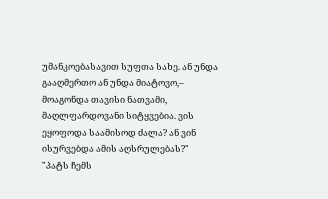უმანკოებასავით სუფთა სახე. ან უნდა გააღმერთო ან უნდა მიატოვო,– მოაგონდა თავისი ნათვამი, მაღლფარდოვანი სიტყვებია. ვის ეყოფოდა საამისოდ ძალა? ან ვინ ისურვებდა ამის აღსრულებას?"
"პატს ჩემს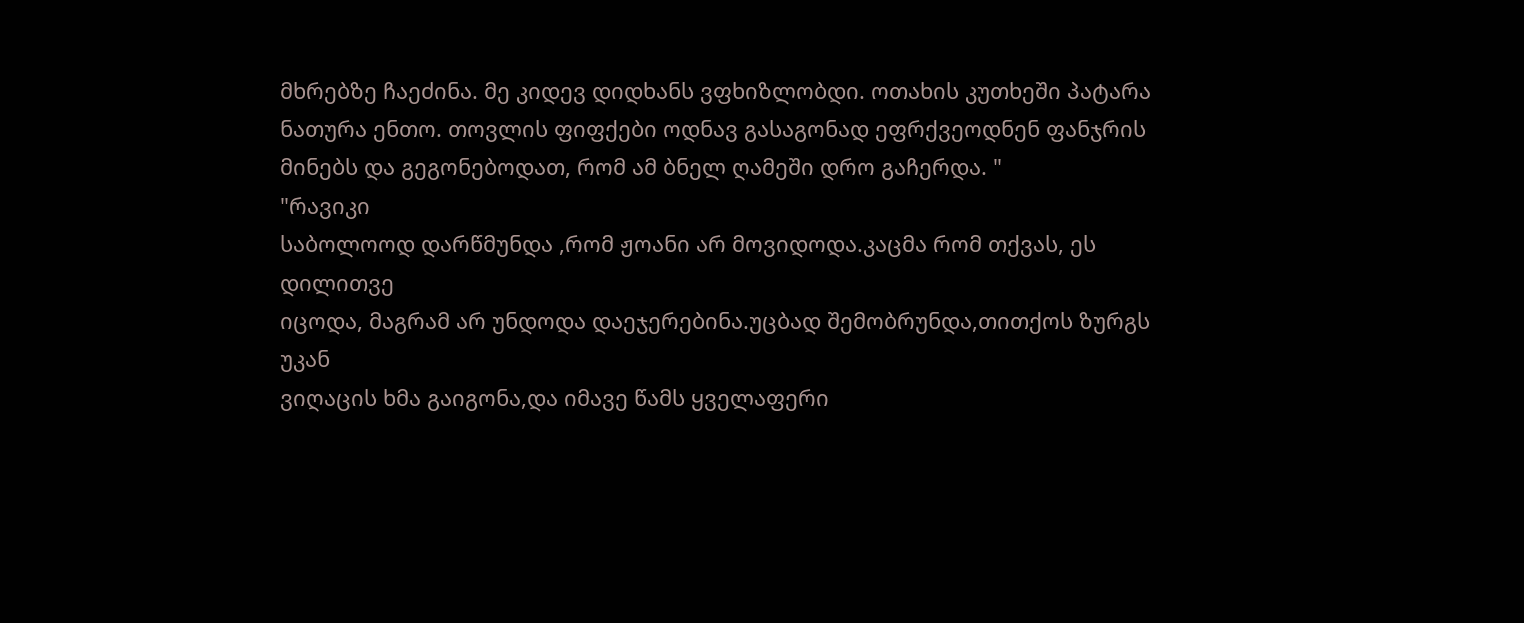მხრებზე ჩაეძინა. მე კიდევ დიდხანს ვფხიზლობდი. ოთახის კუთხეში პატარა ნათურა ენთო. თოვლის ფიფქები ოდნავ გასაგონად ეფრქვეოდნენ ფანჯრის მინებს და გეგონებოდათ, რომ ამ ბნელ ღამეში დრო გაჩერდა. "
"რავიკი
საბოლოოდ დარწმუნდა ,რომ ჟოანი არ მოვიდოდა.კაცმა რომ თქვას, ეს დილითვე
იცოდა, მაგრამ არ უნდოდა დაეჯერებინა.უცბად შემობრუნდა,თითქოს ზურგს უკან
ვიღაცის ხმა გაიგონა,და იმავე წამს ყველაფერი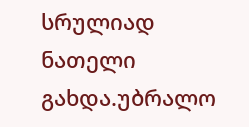სრულიად ნათელი გახდა.უბრალო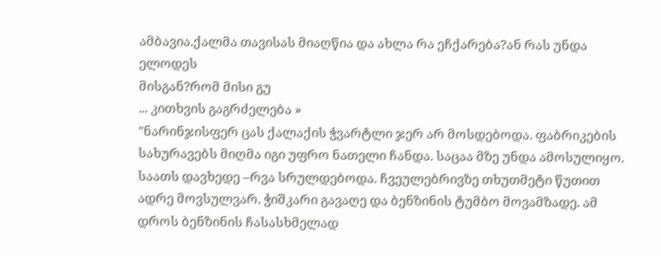ამბავია.ქალმა თავისას მიაღწია და ახლა რა ეჩქარება?ან რას უნდა ელოდეს
მისგან?რომ მისი გუ
... კითხვის გაგრძელება »
"ნარინჯისფერ ცას ქალაქის ჭვარტლი ჯერ არ მოსდებოდა. ფაბრიკების სახურავებს მიღმა იგი უფრო ნათელი ჩანდა. საცაა მზე უნდა ამოსულიყო. საათს დავხედე –რვა სრულდებოდა. ჩვეულებრივზე თხუთმეტი წუთით ადრე მოვსულვარ. ჭიშკარი გავაღე და ბენზინის ტუმბო მოვამზადე. ამ დროს ბენზინის ჩასასხმელად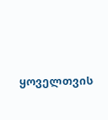ყოველთვის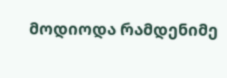მოდიოდა რამდენიმე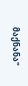მაქნანა"